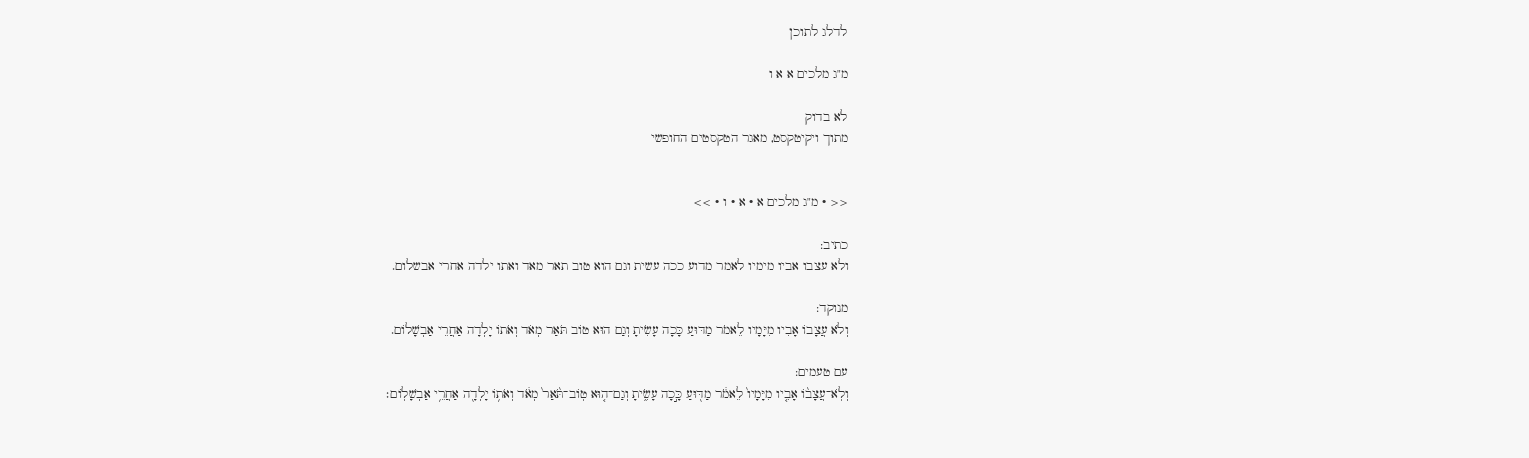לדלג לתוכן

מ"ג מלכים א א ו

לא בדוק
מתוך ויקיטקסט, מאגר הטקסטים החופשי


<< · מ"ג מלכים א · א · ו · >>

כתיב:
ולא עצבו אביו מימיו לאמר מדוע ככה עשית וגם הוא טוב תאר מאד ואתו ילדה אחרי אבשלום.

מנוקד:
וְלֹא עֲצָבוֹ אָבִיו מִיָּמָיו לֵאמֹר מַדּוּעַ כָּכָה עָשִׂיתָ וְגַם הוּא טוֹב תֹּאַר מְאֹד וְאֹתוֹ יָלְדָה אַחֲרֵי אַבְשָׁלוֹם.

עם טעמים:
וְלֹֽא־עֲצָב֨וֹ אָבִ֤יו מִיָּמָיו֙ לֵאמֹ֔ר מַדּ֖וּעַ כָּ֣כָה עָשִׂ֑יתָ וְגַם־ה֤וּא טֽוֹב־תֹּ֙אַר֙ מְאֹ֔ד וְאֹת֥וֹ יָלְדָ֖ה אַחֲרֵ֥י אַבְשָׁלֽוֹם׃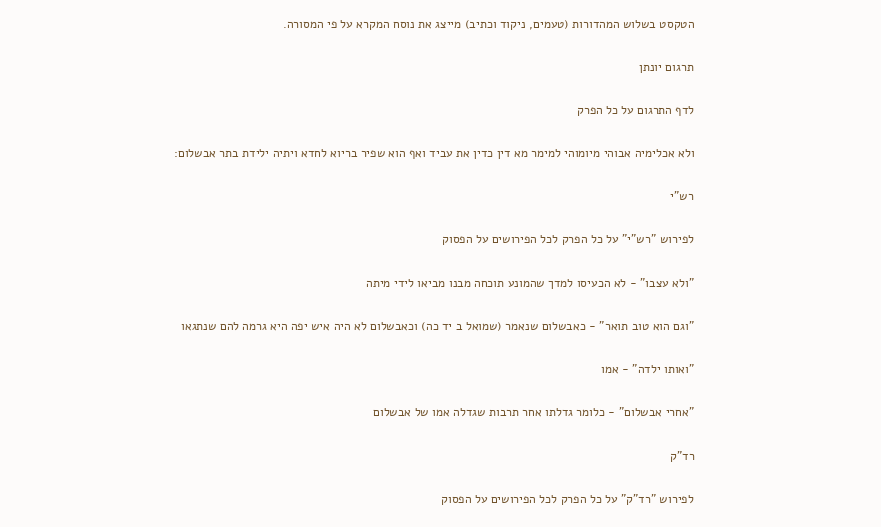הטקסט בשלוש המהדורות (טעמים, ניקוד וכתיב) מייצג את נוסח המקרא על פי המסורה.

תרגום יונתן

לדף התרגום על כל הפרק

ולא אכלימיה אבוהי מיומוהי למימר מא דין כדין את עביד ואף הוא שפיר בריוא לחדא ויתיה ילידת בתר אבשלום:

רש"י

לפירוש "רש"י" על כל הפרק לכל הפירושים על הפסוק

"ולא עצבו" - לא הכעיסו למדך שהמונע תוכחה מבנו מביאו לידי מיתה

"וגם הוא טוב תואר" - כאבשלום שנאמר (שמואל ב יד כה) וכאבשלום לא היה איש יפה היא גרמה להם שנתגאו

"ואותו ילדה" - אמו

"אחרי אבשלום" - כלומר גדלתו אחר תרבות שגדלה אמו של אבשלום

רד"ק

לפירוש "רד"ק" על כל הפרק לכל הפירושים על הפסוק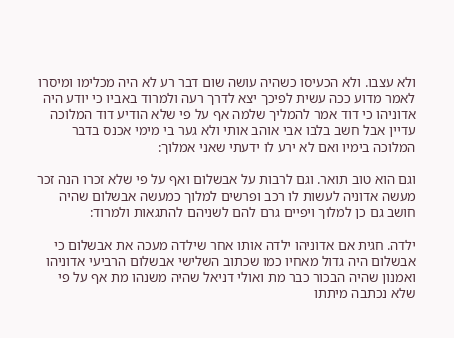ולא עצבו. ולא הכעיסו כשהיה עושה שום דבר רע לא היה מכלימו ומיסרו לאמר מדוע ככה עשית לפיכך יצא לדרך רעה ולמרוד באביו כי יודע היה אדוניהו כי דוד אמר להמליך שלמה אף על פי שלא הודיע דוד המלוכה עדיין אבל חשב בלבו אבי אוהב אותי ולא גער בי מימי אכנס בדבר המלוכה בימיו ואם לא ירע לו ידעתי שאני אמלוך:

וגם הוא טוב תואר. וגם לרבות על אבשלום ואף על פי שלא זכרו הנה זכר מעשה אדוניה לעשות לו רכב ופרשים למלוך כמעשה אבשלום שהיה חושב גם כן למלוך ויפיים גרם להם לשניהם להתגאות ולמרוד:

ילדה. חגית אם אדוניהו ילדה אותו אחר שילדה מעכה את אבשלום כי אבשלום היה גדול מאחיו כמו שכתוב השלישי אבשלום הרביעי אדוניהו ואמנון שהיה הבכור כבר מת ואולי דניאל שהיה משנהו מת אף על פי שלא נכתבה מיתתו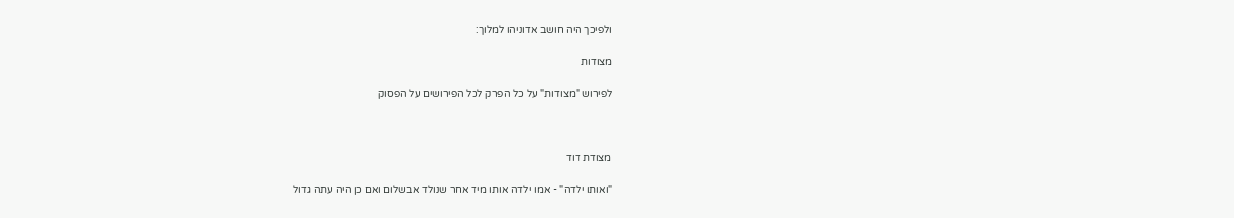ולפיכך היה חושב אדוניהו למלוך:

מצודות

לפירוש "מצודות" על כל הפרק לכל הפירושים על הפסוק



מצודת דוד

"ואותו ילדה" - אמו ילדה אותו מיד אחר שנולד אבשלום ואם כן היה עתה גדול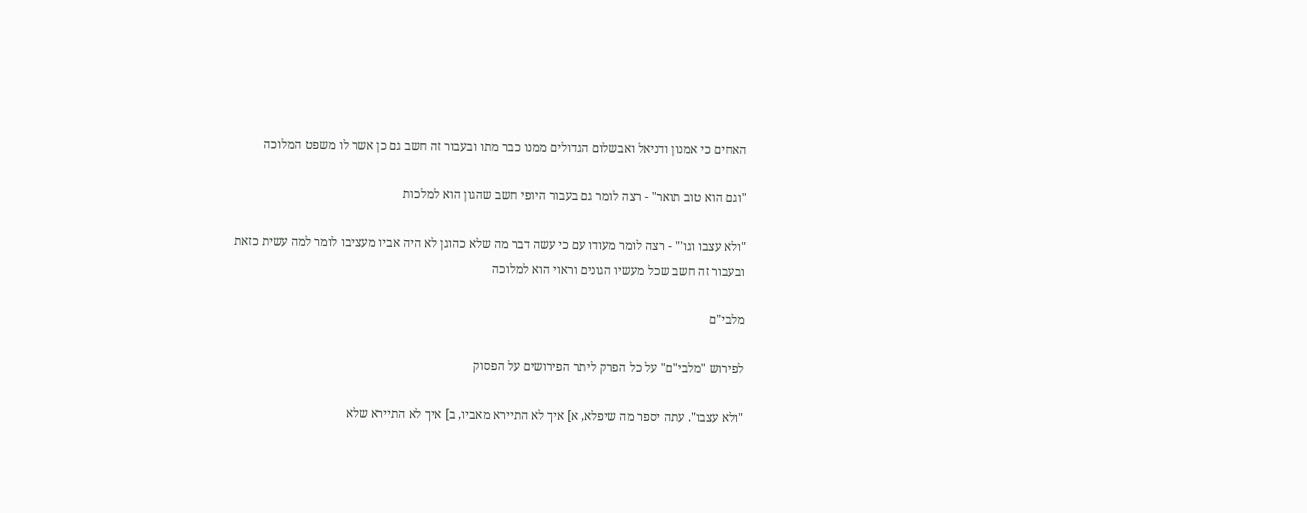האחים כי אמנון ודניאל ואבשלום הגדולים ממנו כבר מתו ובעבור זה חשב גם כן אשר לו משפט המלוכה

"וגם הוא טוב תואר" - רצה לומר גם בעבור היופי חשב שהגון הוא למלכות

"ולא עצבו וגו'" - רצה לומר מעודו עם כי עשה דבר מה שלא כהוגן לא היה אביו מעציבו לומר למה עשית כזאת ובעבור זה חשב שכל מעשיו הגונים וראוי הוא למלוכה

מלבי"ם

לפירוש "מלבי"ם" על כל הפרק ליתר הפירושים על הפסוק

"ולא עצבו". עתה יספר מה שיפלא, א] איך לא התיירא מאביו, ב] איך לא התיירא שלא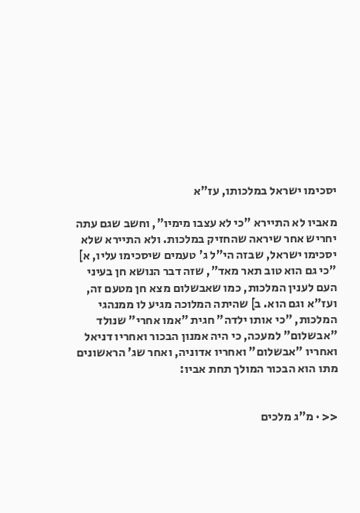יסכימו ישראל במלכותו, עז"א

מאביו לא התיירא "כי לא עצבו מימיו", וחשב שגם עתה יחריש אחר שיראה שהחזיק במלכות. ולא התיירא שלא יסכימו ישראל, שבזה הי"ל ג' טעמים שיסכימו עליו, א] "כי גם הוא טוב תאר מאד", שזה דבר הנושא חן בעיני העם לענין המלכות, כמו שאבשלום מצא חן מטעם זה, ועז"א וגם הוא. ב] שהיתה המלוכה מגיע לו ממנהגי המלכות, "כי אותו ילדה" חגית "אמו אחרי" שנולד "אבשלום" למעכה, כי היה אמנון הבכור ואחריו דניאל ואחריו "אבשלום" ואחריו אדוניה, ואחר שג' הראשונים מתו הוא הבכור המולך תחת אביו:


<< · מ"ג מלכים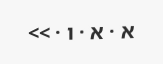א · א · ו · >>